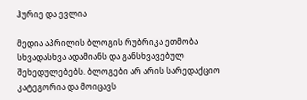ჰურიე და ევლია

მედია აპრილის ბლოგის რუბრიკა ეთმობა სხვადასხვა ადამიანს და განსხვავებულ შეხედულებებს. ბლოგები არ არის სარედაქციო კატეგორია და მოიცავს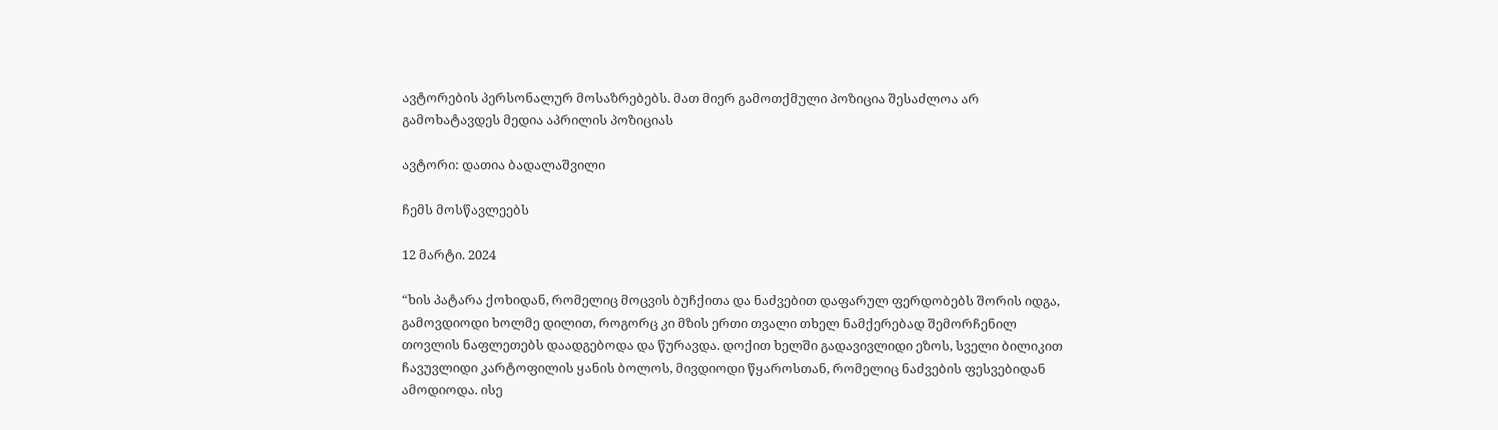ავტორების პერსონალურ მოსაზრებებს. მათ მიერ გამოთქმული პოზიცია შესაძლოა არ გამოხატავდეს მედია აპრილის პოზიციას

ავტორი: დათია ბადალაშვილი

ჩემს მოსწავლეებს

12 მარტი. 2024

“ხის პატარა ქოხიდან, რომელიც მოცვის ბუჩქითა და ნაძვებით დაფარულ ფერდობებს შორის იდგა, გამოვდიოდი ხოლმე დილით, როგორც კი მზის ერთი თვალი თხელ ნამქერებად შემორჩენილ თოვლის ნაფლეთებს დაადგებოდა და წურავდა. დოქით ხელში გადავივლიდი ეზოს, სველი ბილიკით ჩავუვლიდი კარტოფილის ყანის ბოლოს, მივდიოდი წყაროსთან, რომელიც ნაძვების ფესვებიდან ამოდიოდა. ისე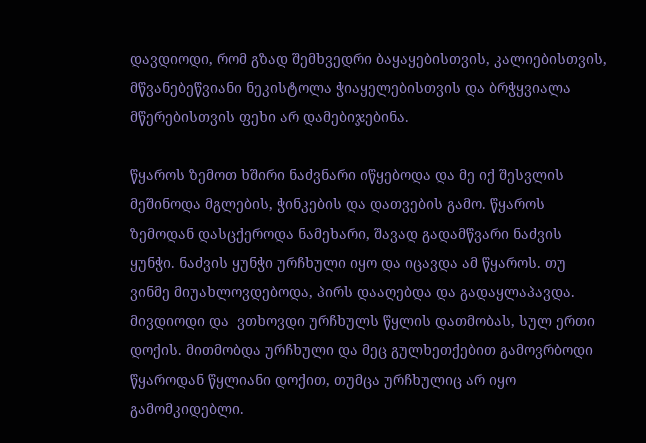დავდიოდი, რომ გზად შემხვედრი ბაყაყებისთვის, კალიებისთვის, მწვანებეწვიანი ნეკისტოლა ჭიაყელებისთვის და ბრჭყვიალა მწერებისთვის ფეხი არ დამებიჯებინა.

წყაროს ზემოთ ხშირი ნაძვნარი იწყებოდა და მე იქ შესვლის მეშინოდა მგლების, ჭინკების და დათვების გამო. წყაროს ზემოდან დასცქეროდა ნამეხარი, შავად გადამწვარი ნაძვის ყუნჭი. ნაძვის ყუნჭი ურჩხული იყო და იცავდა ამ წყაროს. თუ ვინმე მიუახლოვდებოდა, პირს დააღებდა და გადაყლაპავდა. მივდიოდი და  ვთხოვდი ურჩხულს წყლის დათმობას, სულ ერთი დოქის. მითმობდა ურჩხული და მეც გულხეთქებით გამოვრბოდი წყაროდან წყლიანი დოქით, თუმცა ურჩხულიც არ იყო გამომკიდებლი.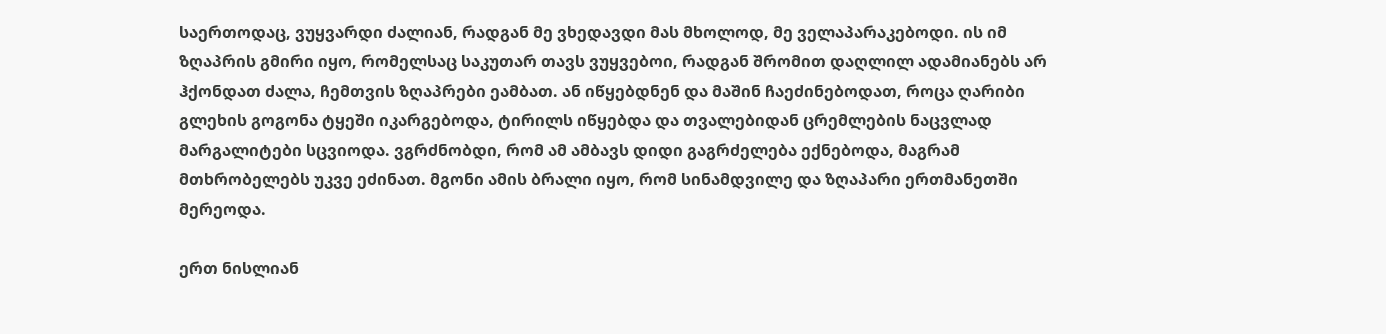საერთოდაც, ვუყვარდი ძალიან, რადგან მე ვხედავდი მას მხოლოდ, მე ველაპარაკებოდი. ის იმ ზღაპრის გმირი იყო, რომელსაც საკუთარ თავს ვუყვებოი, რადგან შრომით დაღლილ ადამიანებს არ ჰქონდათ ძალა, ჩემთვის ზღაპრები ეამბათ. ან იწყებდნენ და მაშინ ჩაეძინებოდათ, როცა ღარიბი გლეხის გოგონა ტყეში იკარგებოდა, ტირილს იწყებდა და თვალებიდან ცრემლების ნაცვლად მარგალიტები სცვიოდა. ვგრძნობდი, რომ ამ ამბავს დიდი გაგრძელება ექნებოდა, მაგრამ მთხრობელებს უკვე ეძინათ. მგონი ამის ბრალი იყო, რომ სინამდვილე და ზღაპარი ერთმანეთში მერეოდა.

ერთ ნისლიან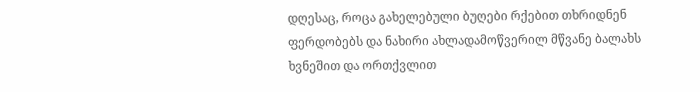დღესაც, როცა გახელებული ბუღები რქებით თხრიდნენ ფერდობებს და ნახირი ახლადამოწვერილ მწვანე ბალახს ხვნეშით და ორთქვლით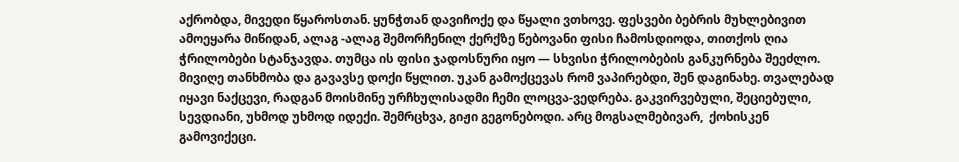აქრობდა, მივედი წყაროსთან. ყუნჭთან დავიჩოქე და წყალი ვთხოვე. ფესვები ბებრის მუხლებივით ამოეყარა მიწიდან, ალაგ -ალაგ შემორჩენილ ქერქზე წებოვანი ფისი ჩამოსდიოდა, თითქოს ღია ჭრილობები სტანჯავდა. თუმცა ის ფისი ჯადოსნური იყო — სხვისი ჭრილობების განკურნება შეეძლო. მივიღე თანხმობა და გავავსე დოქი წყლით. უკან გამოქცევას რომ ვაპირებდი, შენ დაგინახე. თვალებად იყავი ნაქცევი, რადგან მოისმინე ურჩხულისადმი ჩემი ლოცვა-ვედრება. გაკვირვებული, შეციებული, სევდიანი, უხმოდ უხმოდ იდექი. შემრცხვა, გიჟი გეგონებოდი. არც მოგსალმებივარ,  ქოხისკენ გამოვიქეცი.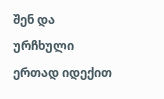შენ და ურჩხული ერთად იდექით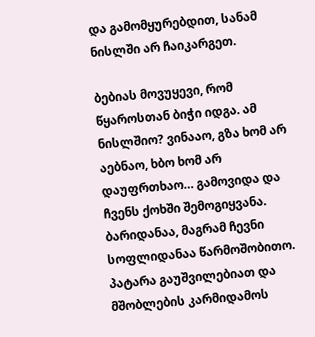და გამომყურებდით, სანამ ნისლში არ ჩაიკარგეთ.

ბებიას მოვუყევი, რომ წყაროსთან ბიჭი იდგა. ამ ნისლშიო? ვინააო, გზა ხომ არ აებნაო, ხბო ხომ არ დაუფრთხაო… გამოვიდა და ჩვენს ქოხში შემოგიყვანა. ბარიდანაა, მაგრამ ჩევნი სოფლიდანაა წარმოშობითო. პატარა გაუშვილებიათ და მშობლების კარმიდამოს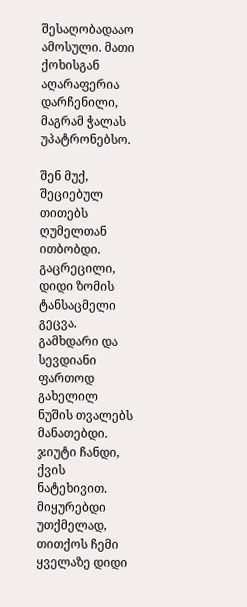შესაღობადააო ამოსული. მათი ქოხისგან აღარაფერია დარჩენილი, მაგრამ ჭალას უპატრონებსო.

შენ მუქ, შეციებულ თითებს ღუმელთან ითბობდი. გაცრეცილი, დიდი ზომის ტანსაცმელი გეცვა. გამხდარი და სევდიანი ფართოდ გახელილ ნუშის თვალებს მანათებდი. ჯიუტი ჩანდი, ქვის ნატეხივით. მიყურებდი უთქმელად, თითქოს ჩემი ყველაზე დიდი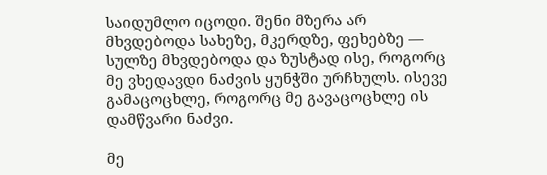საიდუმლო იცოდი. შენი მზერა არ მხვდებოდა სახეზე, მკერდზე, ფეხებზე — სულზე მხვდებოდა და ზუსტად ისე, როგორც მე ვხედავდი ნაძვის ყუნჭში ურჩხულს. ისევე გამაცოცხლე, როგორც მე გავაცოცხლე ის დამწვარი ნაძვი.

მე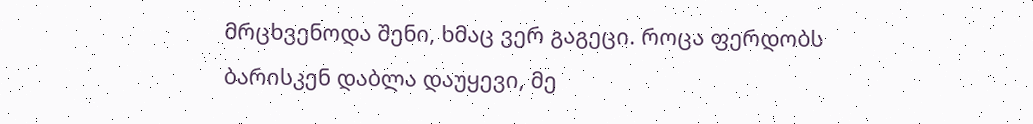მრცხვენოდა შენი, ხმაც ვერ გაგეცი. როცა ფერდობს ბარისკენ დაბლა დაუყევი, მე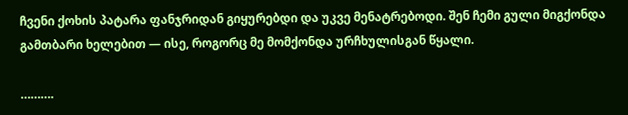ჩვენი ქოხის პატარა ფანჯრიდან გიყურებდი და უკვე მენატრებოდი. შენ ჩემი გული მიგქონდა გამთბარი ხელებით — ისე, როგორც მე მომქონდა ურჩხულისგან წყალი.

……….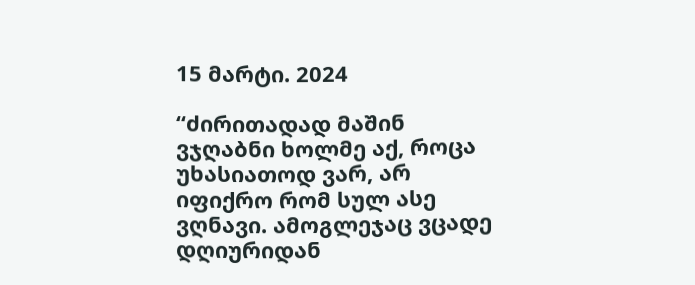15 მარტი. 2024

“ძირითადად მაშინ ვჯღაბნი ხოლმე აქ, როცა უხასიათოდ ვარ, არ იფიქრო რომ სულ ასე ვღნავი. ამოგლეჯაც ვცადე დღიურიდან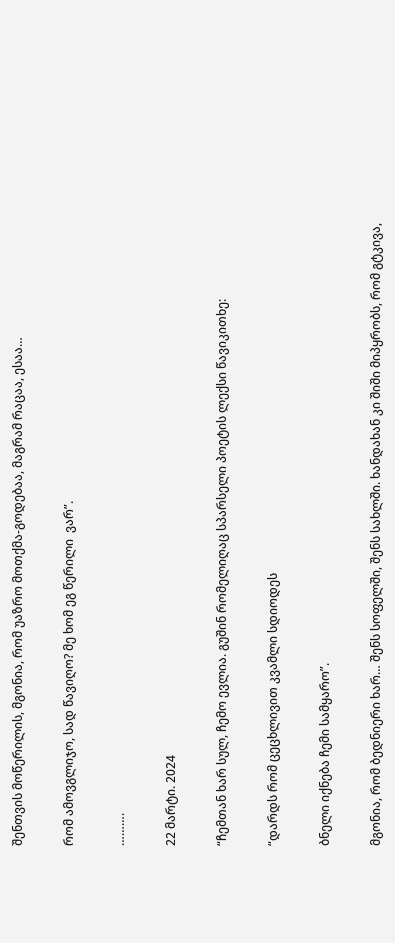შენთვის მოწერილის, მგონია, რომ უაზრო მოთქმა-გოდებაა, მაგრამ რაცაა, ესაა…

რომ ამოვგლიჯო, სად წავიღო? მე ხომ ეგ წერილი  ვარ”.

……….

22 მარტი. 2024

“ჩემთან ხარ სულ, ჩემო ევლია. გუშინ რომელიღაც სპარსელი პოეტის ლექსი წავიკითხე:

“დარდს რომ ცეცხლივით კვამლი სდიოდეს

ბნელი იქნება ჩემი სამყარო”.

მგონია, რომ ბედნიერი ხარ… შენს სოფელში, შენს სახლში. ხანდახან კი შიში მიპყრობს, რომ გტკივა,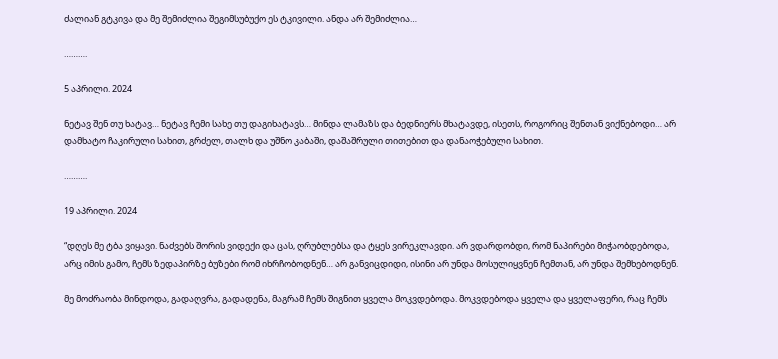ძალიან გტკივა და მე შემიძლია შეგიმსუბუქო ეს ტკივილი. ანდა არ შემიძლია…

……….

5 აპრილი. 2024

ნეტავ შენ თუ ხატავ… ნეტავ ჩემი სახე თუ დაგიხატავს… მინდა ლამაზს და ბედნიერს მხატავდე, ისეთს, როგორიც შენთან ვიქნებოდი… არ დამხატო ჩაკირული სახით, გრძელ, თალხ და უშნო კაბაში, დაშაშრული თითებით და დანაოჭებული სახით.

……….

19 აპრილი. 2024

“დღეს მე ტბა ვიყავი. ნაძვებს შორის ვიდექი და ცას, ღრუბლებსა და ტყეს ვირეკლავდი. არ ვდარდობდი, რომ ნაპირები მიჭაობდებოდა, არც იმის გამო, ჩემს ზედაპირზე ბუზები რომ იხრჩობოდნენ… არ განვიცდიდი, ისინი არ უნდა მოსულიყვნენ ჩემთან, არ უნდა შემხებოდნენ.

მე მოძრაობა მინდოდა, გადაღვრა, გადადენა, მაგრამ ჩემს შიგნით ყველა მოკვდებოდა. მოკვდებოდა ყველა და ყველაფერი, რაც ჩემს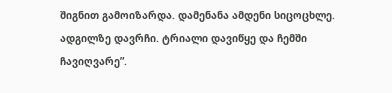შიგნით გამოიზარდა. დამენანა ამდენი სიცოცხლე. ადგილზე დავრჩი. ტრიალი დავიწყე და ჩემში ჩავიღვარე”.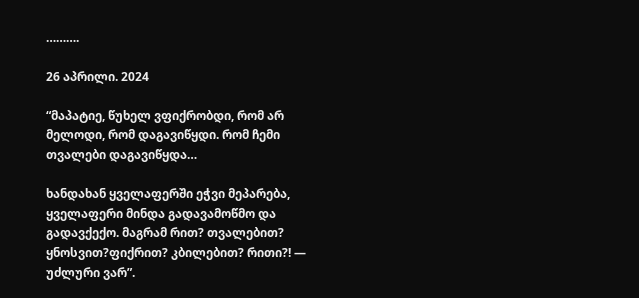……….

26 აპრილი. 2024

“მაპატიე, წუხელ ვფიქრობდი, რომ არ მელოდი, რომ დაგავიწყდი. რომ ჩემი თვალები დაგავიწყდა…

ხანდახან ყველაფერში ეჭვი მეპარება, ყველაფერი მინდა გადავამოწმო და გადავქექო. მაგრამ რით? თვალებით? ყნოსვით?ფიქრით? კბილებით? რითი?! — უძლური ვარ”.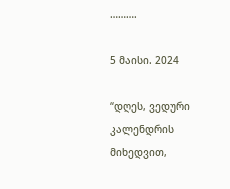……….

5 მაისი. 2024

“დღეს, ვედური კალენდრის მიხედვით,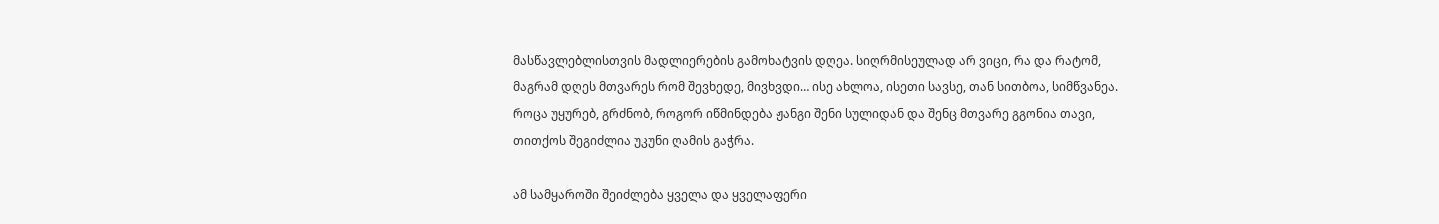მასწავლებლისთვის მადლიერების გამოხატვის დღეა. სიღრმისეულად არ ვიცი, რა და რატომ, მაგრამ დღეს მთვარეს რომ შევხედე, მივხვდი… ისე ახლოა, ისეთი სავსე, თან სითბოა, სიმწვანეა. როცა უყურებ, გრძნობ, როგორ იწმინდება ჟანგი შენი სულიდან და შენც მთვარე გგონია თავი, თითქოს შეგიძლია უკუნი ღამის გაჭრა.

ამ სამყაროში შეიძლება ყველა და ყველაფერი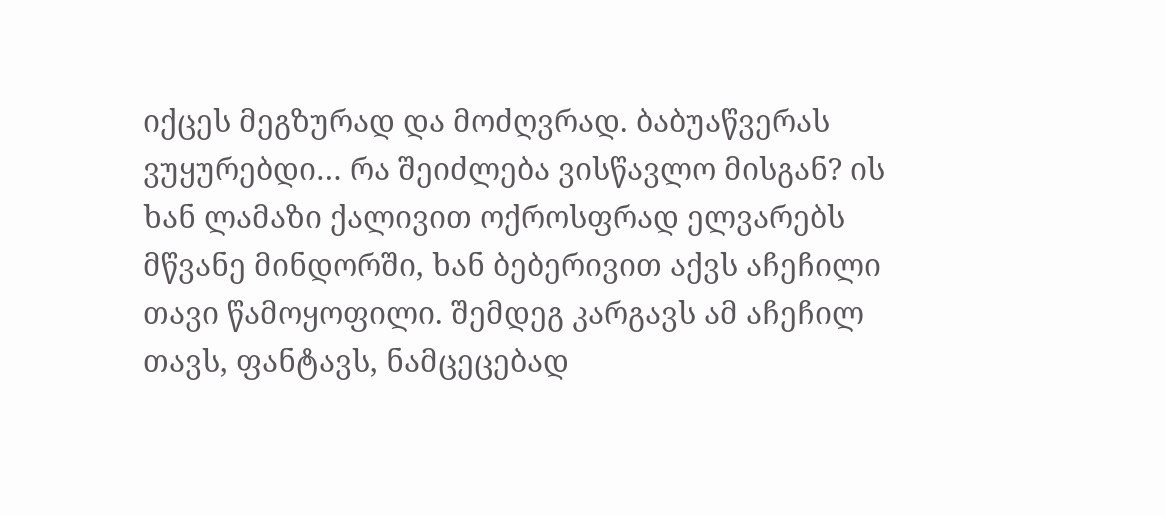იქცეს მეგზურად და მოძღვრად. ბაბუაწვერას ვუყურებდი… რა შეიძლება ვისწავლო მისგან? ის ხან ლამაზი ქალივით ოქროსფრად ელვარებს მწვანე მინდორში, ხან ბებერივით აქვს აჩეჩილი თავი წამოყოფილი. შემდეგ კარგავს ამ აჩეჩილ თავს, ფანტავს, ნამცეცებად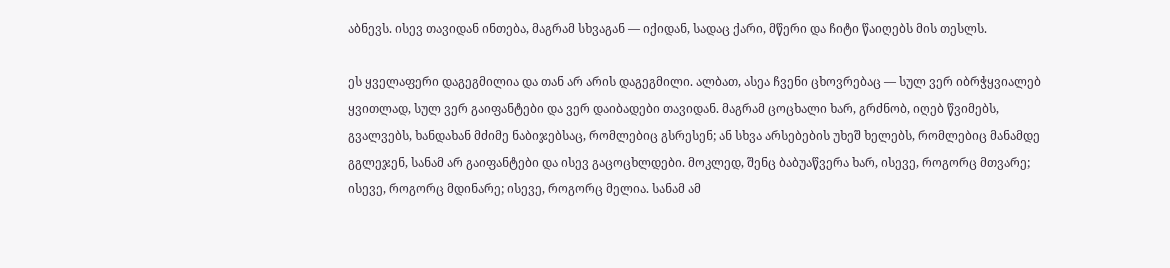აბნევს. ისევ თავიდან ინთება, მაგრამ სხვაგან — იქიდან, სადაც ქარი, მწერი და ჩიტი წაიღებს მის თესლს.

ეს ყველაფერი დაგეგმილია და თან არ არის დაგეგმილი. ალბათ, ასეა ჩვენი ცხოვრებაც — სულ ვერ იბრჭყვიალებ ყვითლად, სულ ვერ გაიფანტები და ვერ დაიბადები თავიდან. მაგრამ ცოცხალი ხარ, გრძნობ, იღებ წვიმებს, გვალვებს, ხანდახან მძიმე ნაბიჯებსაც, რომლებიც გსრესენ; ან სხვა არსებების უხეშ ხელებს, რომლებიც მანამდე გგლეჯენ, სანამ არ გაიფანტები და ისევ გაცოცხლდები. მოკლედ, შენც ბაბუაწვერა ხარ, ისევე, როგორც მთვარე; ისევე, როგორც მდინარე; ისევე, როგორც მელია. სანამ ამ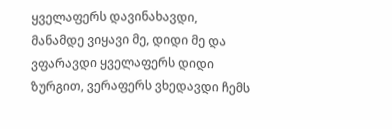ყველაფერს დავინახავდი, მანამდე ვიყავი მე, დიდი მე და ვფარავდი ყველაფერს დიდი ზურგით, ვერაფერს ვხედავდი ჩემს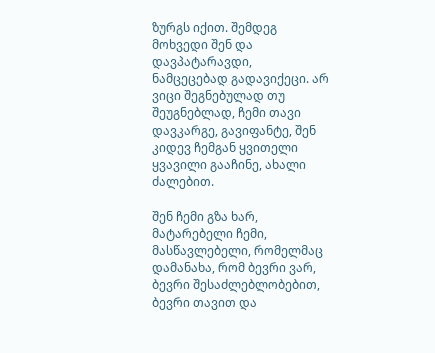ზურგს იქით. შემდეგ მოხვედი შენ და დავპატარავდი, ნამცეცებად გადავიქეცი. არ ვიცი შეგნებულად თუ შეუგნებლად, ჩემი თავი დავკარგე, გავიფანტე, შენ კიდევ ჩემგან ყვითელი ყვავილი გააჩინე, ახალი ძალებით.

შენ ჩემი გზა ხარ, მატარებელი ჩემი, მასწავლებელი, რომელმაც დამანახა, რომ ბევრი ვარ, ბევრი შესაძლებლობებით, ბევრი თავით და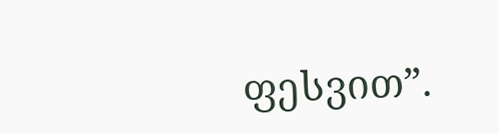ფესვით”.